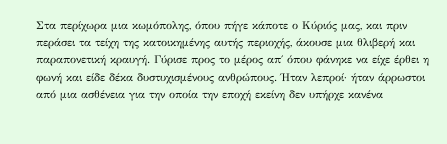Στα περίχωρα μια κωμόπολης, όπου πήγε κάποτε ο Κύριός μας, και πριν περάσει τα τείχη της κατοικημένης αυτής περιοχής, άκουσε μια θλιβερή και παραπονετική κραυγή. Γύρισε προς το μέρος απ΄ όπου φάνηκε να είχε έρθει η φωνή και είδε δέκα δυστυχισμένους ανθρώπους. Ήταν λεπροί· ήταν άρρωστοι από μια ασθένεια για την οποία την εποχή εκείνη δεν υπήρχε κανένα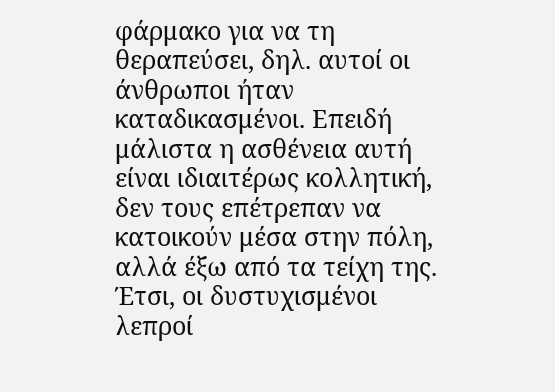φάρμακο για να τη θεραπεύσει, δηλ. αυτοί οι άνθρωποι ήταν καταδικασμένοι. Επειδή μάλιστα η ασθένεια αυτή είναι ιδιαιτέρως κολλητική, δεν τους επέτρεπαν να κατοικούν μέσα στην πόλη, αλλά έξω από τα τείχη της. Έτσι, οι δυστυχισμένοι λεπροί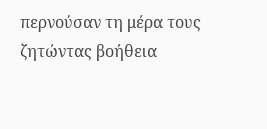περνούσαν τη μέρα τους ζητώντας βοήθεια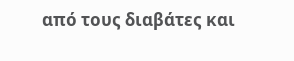από τους διαβάτες και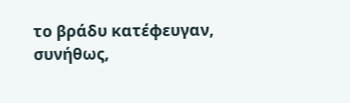το βράδυ κατέφευγαν, συνήθως,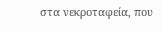στα νεκροταφεία, που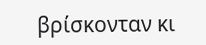βρίσκονταν κι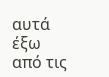αυτά έξω από τις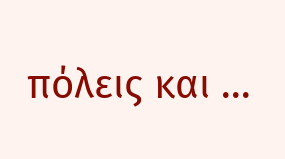πόλεις και ...